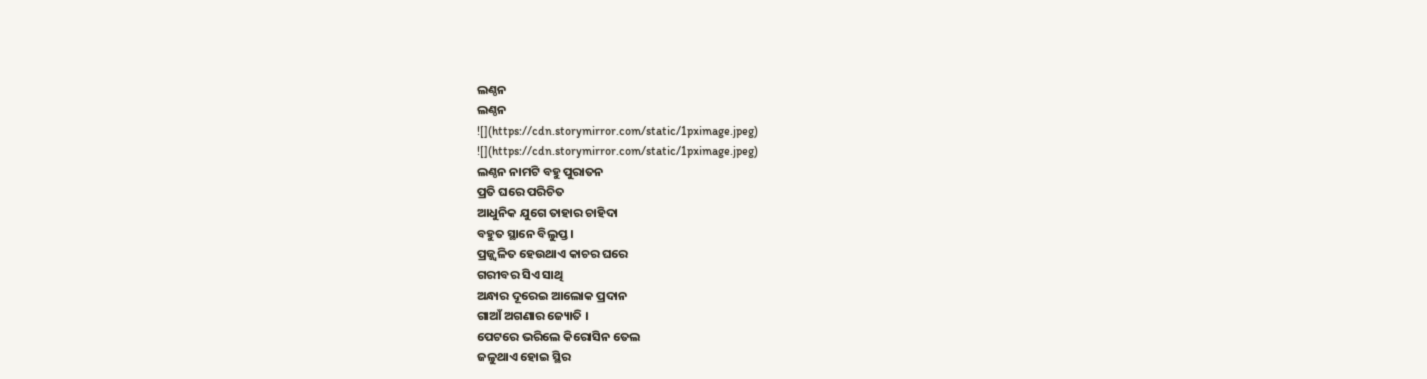ଲଣ୍ଠନ
ଲଣ୍ଠନ
![](https://cdn.storymirror.com/static/1pximage.jpeg)
![](https://cdn.storymirror.com/static/1pximage.jpeg)
ଲଣ୍ଠନ ନାମଟି ବହୁ ପୁରାତନ
ପ୍ରତି ଘରେ ପରିଚିତ
ଆଧୁନିକ ଯୁଗେ ତାହାର ଚାହିଦା
ବହୁତ ସ୍ଥାନେ ବିଲୁପ୍ତ ।
ପ୍ରଜ୍ଜ୍ଵଳିତ ହେଉଥାଏ କାଚର ଘରେ
ଗରୀବର ସିଏ ସାଥି
ଅନ୍ଧାର ଦୂରେଇ ଆଲୋକ ପ୍ରଦାନ
ଗାଆଁ ଅଗଣାର ଜ୍ୟୋତି ।
ପେଟରେ ଭରିଲେ କିରୋସିନ ତେଲ
ଜଳୁଥାଏ ହୋଇ ସ୍ଥିର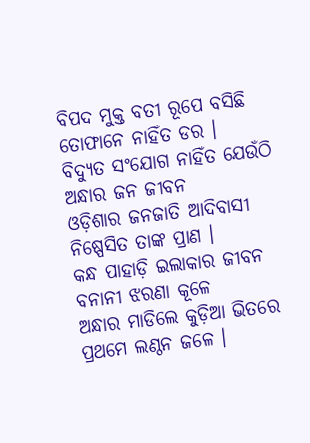ବିପଦ ମୁକ୍ତ ବତୀ ରୂପେ ବସିଛି
ତୋଫାନେ ନାହିଁତ ଡର ।
ବିଦ୍ୟୁତ ସଂଯୋଗ ନାହିଁତ ଯେଉଁଠି
ଅନ୍ଧାର ଜନ ଜୀବନ
ଓଡ଼ିଶାର ଜନଜାତି ଆଦିବାସୀ
ନିଷ୍ପେସିତ ତାଙ୍କ ପ୍ରାଣ ।
କନ୍ଧ ପାହାଡ଼ି ଇଲାକାର ଜୀବନ
ବନାନୀ ଝରଣା କୂଳେ
ଅନ୍ଧାର ମାଡିଲେ କୁଡ଼ିଆ ଭିତରେ
ପ୍ରଥମେ ଲଣ୍ଠନ ଜଳେ ।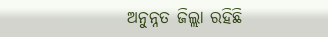ଅନୁନ୍ନତ ଜିଲ୍ଲା ରହିଛି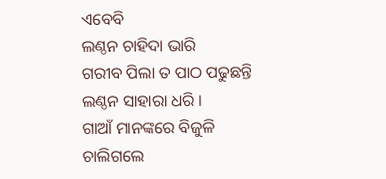ଏବେବି
ଲଣ୍ଠନ ଚାହିଦା ଭାରି
ଗରୀବ ପିଲା ତ ପାଠ ପଢୁଛନ୍ତି
ଲଣ୍ଠନ ସାହାରା ଧରି ।
ଗାଆଁ ମାନଙ୍କରେ ବିଜୁଳି ଚାଲିଗଲେ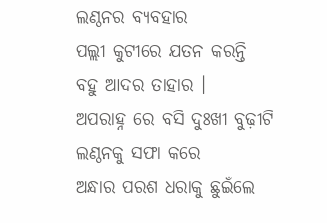ଲଣ୍ଠନର ବ୍ୟବହାର
ପଲ୍ଲୀ କୁଟୀରେ ଯତନ କରନ୍ତି
ବହୁ ଆଦର ତାହାର ।
ଅପରାହ୍ନ ରେ ବସି ଦୁଃଖୀ ବୁଢ଼ୀଟି
ଲଣ୍ଠନକୁ ସଫା କରେ
ଅନ୍ଧାର ପରଶ ଧରାକୁ ଛୁଇଁଲେ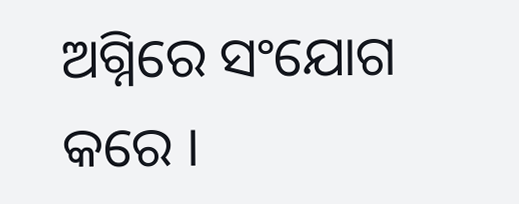ଅଗ୍ନିରେ ସଂଯୋଗ କରେ ।